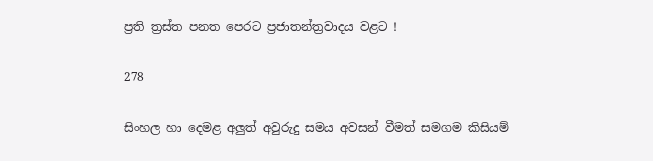ප්‍රති ත්‍රස්ත පනත පෙරට ප්‍රජාතන්ත්‍රවාදය වළට !

278

සිංහල හා දෙමළ අලුත් අවුරුදු සමය අවසන් වීමත් සමගම කිසියම්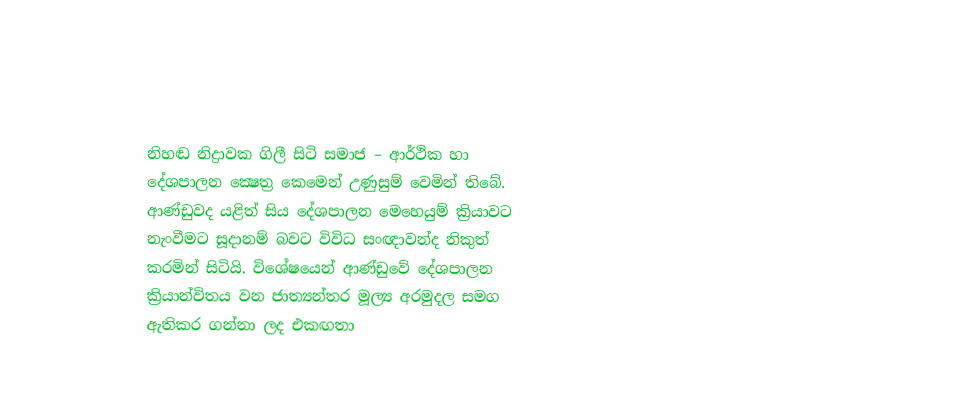නිහඬ නිද්‍රාවක ගිලී සිටි සමාජ – ආර්ථික හා දේශපාලන ක්‍ෂෙත්‍ර කෙමෙන් උණුසුම් වෙමින් තිබේ. ආණ්ඩුවද යළිත් සිය දේශපාලන මෙහෙයුම් ක්‍රියාවට නැංවීමට සූදානම් බවට විවිධ සංඥාවන්ද නිකුත් කරමින් සිටියි. විශේෂයෙන් ආණ්ඩුවේ දේශපාලන ක්‍රියාන්විතය වන ජාත්‍යන්තර මූල්‍ය අරමුදල සමග ඇතිකර ගන්නා ලද එකඟතා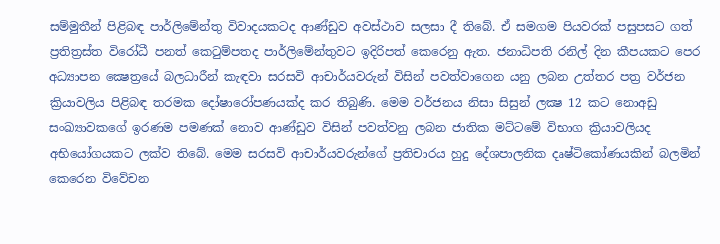සම්මුතීන් පිළිබඳ පාර්ලිමේන්තු විවාදයකටද ආණ්ඩුව අවස්ථාව සලසා දී තිබේ. ඒ සමගම පියවරක් පසුපසට ගත් ප්‍රතිත්‍රස්ත විරෝධී පනත් කෙටුම්පතද පාර්ලිමේන්තුවට ඉදිරිපත් කෙරෙනු ඇත. ජනාධිපති රනිල් දින කීපයකට පෙර අධ්‍යාපන ක්‍ෂෙත්‍රයේ බලධාරීන් කැඳවා සරසවි ආචාර්යවරුන් විසින් පවත්වාගෙන යනු ලබන උත්තර පත්‍ර වර්ජන ක්‍රියාවලිය පිළිබඳ තරමක දෝෂාරෝපණයක්ද කර තිබුණි. මෙම වර්ජනය නිසා සිසුන් ලක්‍ෂ 12 කට නොඅඩු සංඛ්‍යාවකගේ ඉරණම පමණක් නොව ආණ්ඩුව විසින් පවත්වනු ලබන ජාතික මට්ටමේ විභාග ක්‍රියාවලියද අභියෝගයකට ලක්ව තිබේ. මෙම සරසවි ආචාර්යවරුන්ගේ ප්‍රතිචාරය හුදු දේශපාලනික දෘෂ්ටිකෝණයකින් බලමින් කෙරෙන විවේචන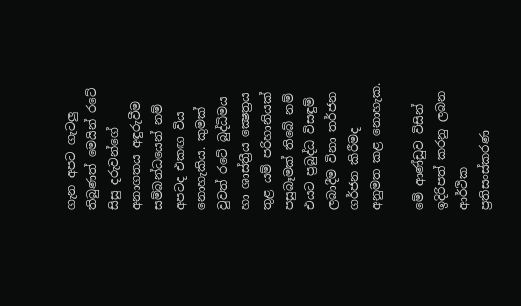ගැන අපට ගැටලු තිබුණත් මෙයින් රටේ සිසු දරුවන්ගේ අනාගතය අඳුරුවීම සම්බන්ධයෙන් නම් අපටද එකඟ විය නොහැකිය. කුමක් වුවත් රටේ බුද්ධිමය හා ශාස්ත්‍රීය ක්‍ෂෙත්‍රය තුළ යම් පරිහානියක් පසුබෑමක් තිබේ නම් එයට ප්‍රබුද්ධ විසඳුම් ලබාදීම විනා තර්ජන ගර්ජන කිරීමද අනුමත කළ නොහැක.

මේ ආණ්ඩුව විසින් ඉදිරිපත් කරනු ලබන ආර්ථික ප්‍රතිසංස්කරණ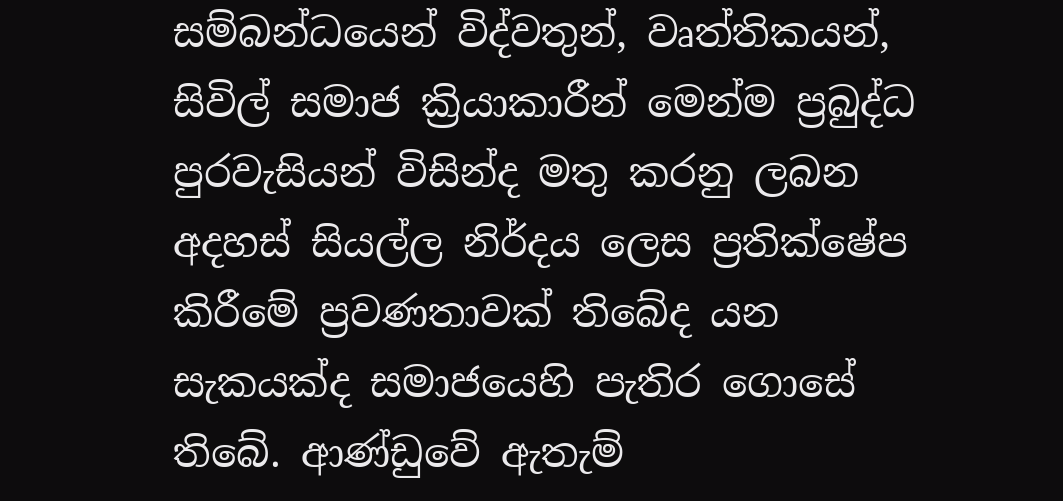සම්බන්ධයෙන් විද්වතුන්, වෘත්තිකයන්, සිවිල් සමාජ ක්‍රියාකාරීන් මෙන්ම ප්‍රබුද්ධ පුරවැසියන් විසින්ද මතු කරනු ලබන අදහස් සියල්ල නිර්දය ලෙස ප්‍රතික්ෂේප කිරීමේ ප්‍රවණතාවක් තිබේද යන සැකයක්ද සමාජයෙහි පැතිර ගොසේ තිබේ. ආණ්ඩුවේ ඇතැම්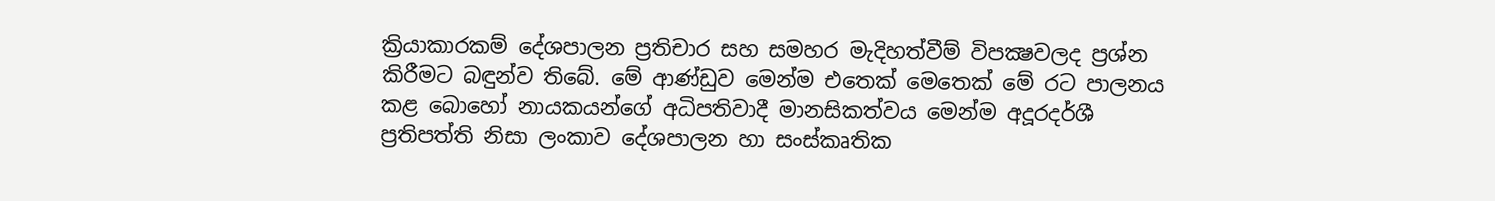ක්‍රියාකාරකම් දේශපාලන ප්‍රතිචාර සහ සමහර මැදිහත්වීම් විපක්‍ෂවලද ප්‍රශ්න කිරීමට බඳුන්ව තිබේ. මේ ආණ්ඩුව මෙන්ම එතෙක් මෙතෙක් මේ රට පාලනය කළ බොහෝ නායකයන්ගේ අධිපතිවාදී මානසිකත්වය මෙන්ම අදූරදර්ශී ප්‍රතිපත්ති නිසා ලංකාව දේශපාලන හා සංස්කෘතික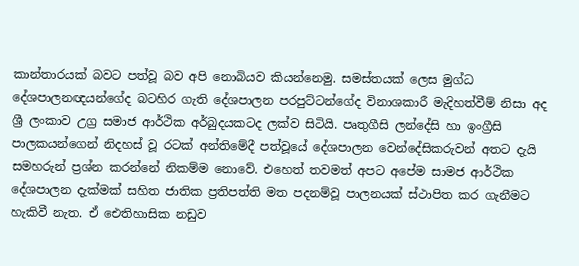කාන්තාරයක් බවට පත්වූ බව අපි නොබියව කියන්නෙමු. සමස්තයක් ලෙස මුග්ධ දේශපාලනඥයන්ගේද බටහිර ගැති දේශපාලන පරපුට්ටන්ගේද විනාශකාරී මැදිහත්වීම් නිසා අද ශ්‍රී ලංකාව උග්‍ර සමාජ ආර්ථික අර්බුදයකටද ලක්ව සිටියි. පෘතුගීසි ලන්දේසි හා ඉංග්‍රීසි පාලකයන්ගෙන් නිදහස් වූ රටක් අන්තිමේදී පත්වූයේ දේශපාලන වෙන්දේසිකරුවන් අතට දැයි සමහරුන් ප්‍රශ්න කරන්නේ නිකම්ම නොවේ. එහෙත් තවමත් අපට අපේම සාමජ ආර්ථික දේශපාලන දැක්මක් සහිත ජාතික ප්‍රතිපත්ති මත පදනම්වූ පාලනයක් ස්ථාපිත කර ගැනීමට හැකිවී නැත. ඒ ඓතිහාසික නඩුව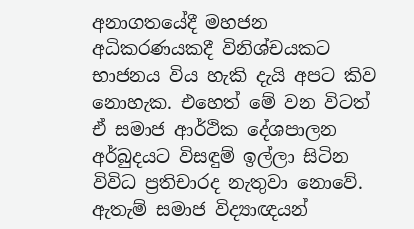අනාගතයේදී මහජන අධිකරණයකදී විනිශ්චයකට භාජනය විය හැකි දැයි අපට කිව නොහැක. එහෙත් මේ වන විටත් ඒ සමාජ ආර්ථික දේශපාලන අර්බුදයට විසඳුම් ඉල්ලා සිටින විවිධ ප්‍රතිචාරද නැතුවා නොවේ. ඇතැම් සමාජ විද්‍යාඥයන්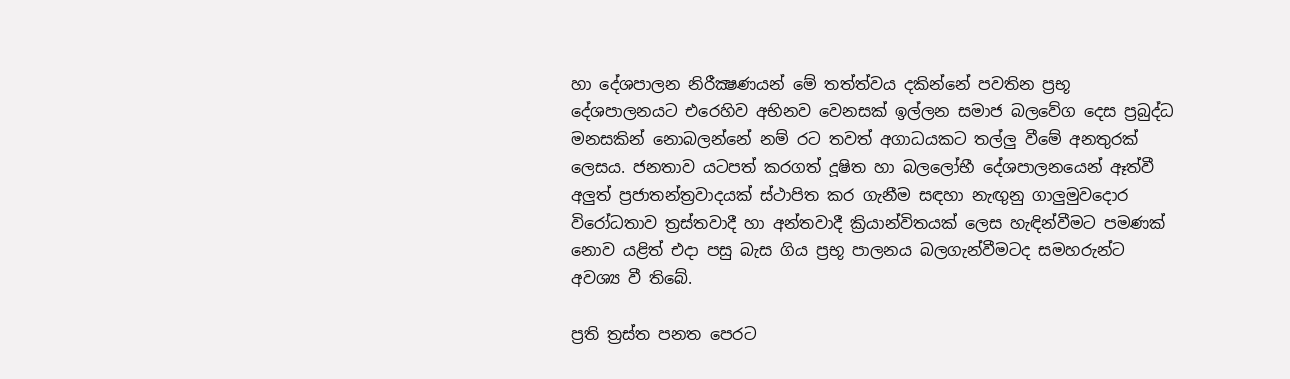හා දේශපාලන නිරීක්‍ෂණයන් මේ තත්ත්වය දකින්නේ පවතින ප්‍රභූ දේශපාලනයට එරෙහිව අභිනව වෙනසක් ඉල්ලන සමාජ බලවේග දෙස ප්‍රබුද්ධ මනසකින් නොබලන්නේ නම් රට තවත් අගාධයකට තල්ලු වීමේ අනතුරක් ලෙසය. ජනතාව යටපත් කරගත් දූෂිත හා බලලෝභී දේශපාලනයෙන් ඈත්වී අලුත් ප්‍රජාතන්ත්‍රවාදයක් ස්ථාපිත කර ගැනීම සඳහා නැඟුනු ගාලුමුවදොර විරෝධතාව ත්‍රස්තවාදී හා අන්තවාදී ක්‍රියාන්විතයක් ලෙස හැඳින්වීමට පමණක් නොව යළිත් එදා පසු බැස ගිය ප්‍රභූ පාලනය බලගැන්වීමටද සමහරුන්ට අවශ්‍ය වී තිබේ.

ප්‍රති ත්‍රස්ත පනත පෙරට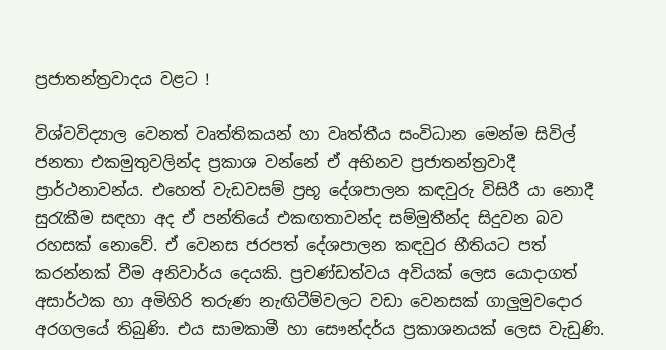ප්‍රජාතන්ත්‍රවාදය වළට !

විශ්වවිද්‍යාල වෙනත් වෘත්තිකයන් හා වෘත්තීය සංවිධාන මෙන්ම සිවිල් ජනතා එකමුතුවලින්ද ප්‍රකාශ වන්නේ ඒ අභිනව ප්‍රජාතන්ත්‍රවාදී ප්‍රාර්ථනාවන්ය. එහෙත් වැඩවසම් ප්‍රභූ දේශපාලන කඳවුරු විසිරී යා නොදී සුරැකීම සඳහා අද ඒ පන්තියේ එකඟතාවන්ද සම්මුතීන්ද සිදුවන බව රහසක් නොවේ. ඒ වෙනස ජරපත් දේශපාලන කඳවුර භීතියට පත් කරන්නක් වීම අනිවාර්ය දෙයකි. ප්‍රචණ්ඩත්වය අවියක් ලෙස යොදාගත් අසාර්ථක හා අමිහිරි තරුණ නැඟිටීම්වලට වඩා වෙනසක් ගාලුමුවදොර අරගලයේ තිබුණි. එය සාමකාමී හා සෞන්දර්ය ප්‍රකාශනයක් ලෙස වැඩුණි.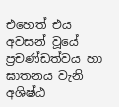එහෙත් එය අවසන් වූයේ ප්‍රචණ්ඩත්වය හා ඝාතනය වැනි අශිෂ්ඨ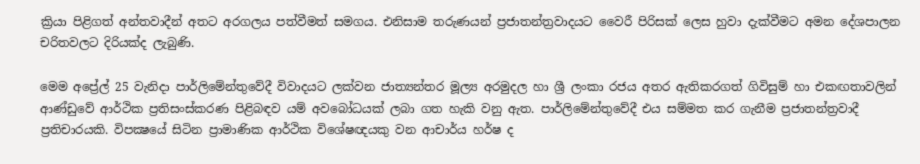ක්‍රියා පිළිගත් අන්තවාදීන් අතට අරගලය පත්වීමත් සමගය. එනිසාම තරුණයන් ප්‍රජාතන්ත්‍රවාදයට වෛරී පිරිසක් ලෙස හුවා දැක්වීමට අමන දේශපාලන චරිතවලට දිරියක්ද ලැබුණි.

මෙම අප්‍රේල් 25 වැනිදා පාර්ලිමේන්තුවේදී විවාදයට ලක්වන ජාත්‍යන්තර මූල්‍ය අරමුදල හා ශ්‍රී ලංකා රජය අතර ඇතිකරගත් ගිවිසුම් හා එකඟතාවලින් ආණ්ඩුවේ ආර්ථික ප්‍රතිසංස්කරණ පිළිබඳව යම් අවබෝධයක් ලබා ගත හැකි වනු ඇත. පාර්ලිමේන්තුවේදී එය සම්මත කර ගැනීම ප්‍රජාතන්ත්‍රවාදී ප්‍රතිචාරයකි. විපක්‍ෂයේ සිටින ප්‍රාමාණික ආර්ථික විශේෂඥයකු වන ආචාර්ය හර්ෂ ද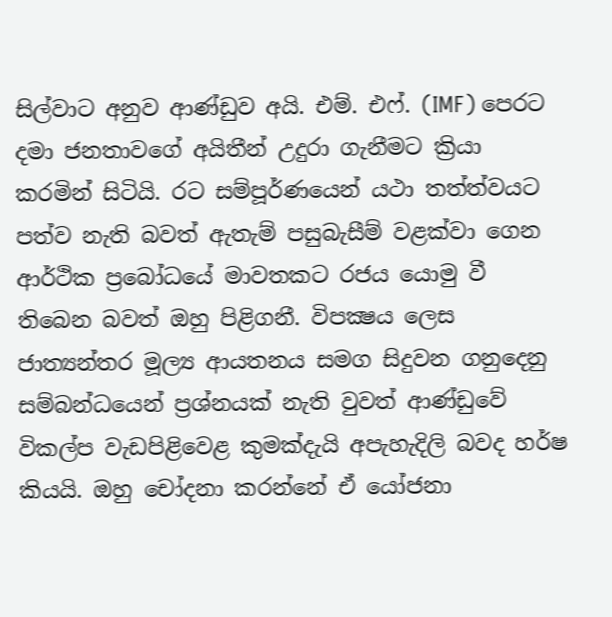සිල්වාට අනුව ආණ්ඩුව අයි. එම්. එෆ්. (IMF) පෙරට දමා ජනතාවගේ අයිතීන් උදුරා ගැනීමට ක්‍රියා කරමින් සිටියි. රට සම්පූර්ණයෙන් යථා තත්ත්වයට පත්ව නැති බවත් ඇතැම් පසුබැසීම් වළක්වා ගෙන ආර්ථික ප්‍රබෝධයේ මාවතකට රජය යොමු වී තිබෙන බවත් ඔහු පිළිගනී. විපක්‍ෂය ලෙස ජාත්‍යන්තර මූල්‍ය ආයතනය සමග සිදුවන ගනුදෙනු සම්බන්ධයෙන් ප්‍රශ්නයක් නැති වුවත් ආණ්ඩුවේ විකල්ප වැඩපිළිවෙළ කුමක්දැයි අපැහැදිලි බවද හර්ෂ කියයි. ඔහු චෝදනා කරන්නේ ඒ යෝජනා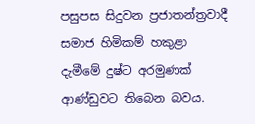පසුපස සිදුවන ප්‍රජාතන්ත්‍රවාදී සමාජ හිමිකම් හකුළා දැමීමේ දුෂ්ට අරමුණක් ආණ්ඩුවට තිබෙන බවය.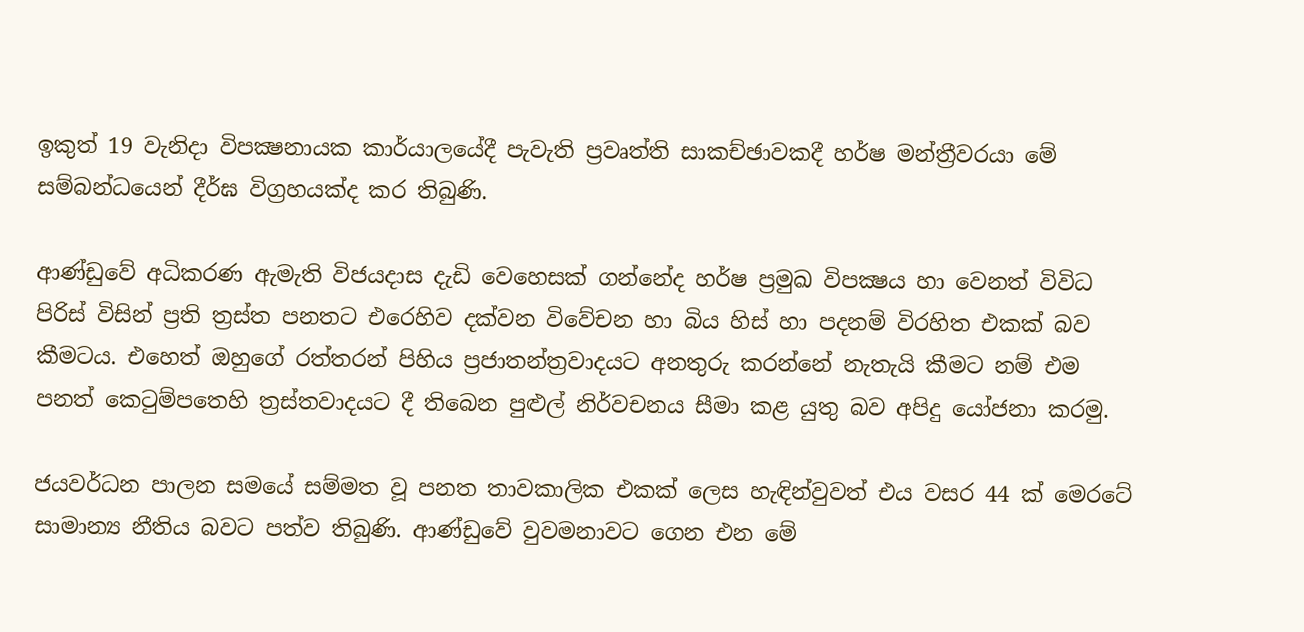ඉකුත් 19 වැනිදා විපක්‍ෂනායක කාර්යාලයේදී පැවැති ප්‍රවෘත්ති සාකච්ඡාවකදී හර්ෂ මන්ත්‍රීවරයා මේ සම්බන්ධයෙන් දීර්ඝ විග්‍රහයක්ද කර තිබුණි.

ආණ්ඩුවේ අධිකරණ ඇමැති විජයදාස දැඩි වෙහෙසක් ගන්නේද හර්ෂ ප්‍රමුඛ විපක්‍ෂය හා වෙනත් විවිධ පිරිස් විසින් ප්‍රති ත්‍රස්ත පනතට එරෙහිව දක්වන විවේචන හා බිය හිස් හා පදනම් විරහිත එකක් බව කීමටය. එහෙත් ඔහුගේ රත්තරන් පිහිය ප්‍රජාතන්ත්‍රවාදයට අනතුරු කරන්නේ නැතැයි කීමට නම් එම පනත් කෙටුම්පතෙහි ත්‍රස්තවාදයට දී තිබෙන පුළුල් නිර්වචනය සීමා කළ යුතු බව අපිදු යෝජනා කරමු.

ජයවර්ධන පාලන සමයේ සම්මත වූ පනත තාවකාලික එකක් ලෙස හැඳින්වුවත් එය වසර 44 ක් මෙරටේ සාමාන්‍ය නීතිය බවට පත්ව තිබුණි. ආණ්ඩුවේ වුවමනාවට ගෙන එන මේ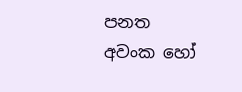පනත අවංක හෝ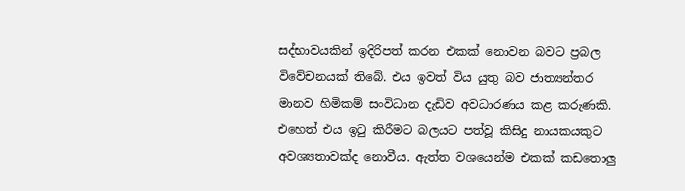සද්භාවයකින් ඉදිරිපත් කරන එකක් නොවන බවට ප්‍රබල විවේචනයක් තිබේ. එය ඉවත් විය යුතු බව ජාත්‍යන්තර මානව හිමිකම් සංවිධාන දැඩිව අවධාරණය කළ කරුණකි. එහෙත් එය ඉටු කිරීමට බලයට පත්වූ කිසිදු නායකයකුට අවශ්‍යතාවක්ද නොවීය. ඇත්ත වශයෙන්ම එකක් කඩතොලු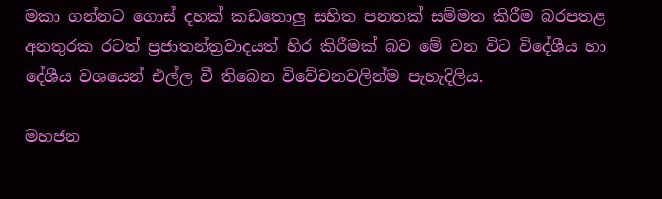මකා ගන්නට ගොස් දහක් කඩතොලු සහිත පනතක් සම්මත කිරීම බරපතළ අනතුරක රටත් ප්‍රජාතන්ත්‍රවාදයත් හිර කිරීමක් බව මේ වන විට විදේශීය හා දේශීය වශයෙන් එල්ල වී තිබෙන විවේචනවලින්ම පැහැදිලිය.

මහජන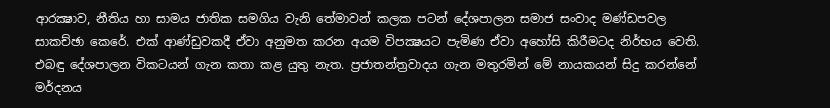ආරක්‍ෂාව, නීතිය හා සාමය ජාතික සමගිය වැනි තේමාවන් කලක පටන් දේශපාලන සමාජ සංවාද මණ්ඩපවල සාකච්ඡා කෙරේ. එක් ආණ්ඩුවකදී ඒවා අනුමත කරන අයම විපක්‍ෂයට පැමිණ ඒවා අහෝසි කිරීමටද නිර්භය වෙති. එබඳු දේශපාලන විකටයන් ගැන කතා කළ යුතු නැත. ප්‍රජාතන්ත්‍රවාදය ගැන මතුරමින් මේ නායකයන් සිදු කරන්නේ මර්දනය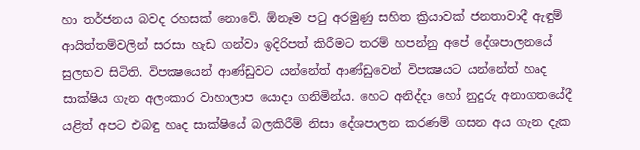හා තර්ජනය බවද රහසක් නොවේ. ඕනෑම පටු අරමුණු සහිත ක්‍රියාවක් ජනතාවාදී ඇඳුම් ආයිත්තම්වලින් සරසා හැඩ ගන්වා ඉදිරිපත් කිරීමට තරම් හපන්නු අපේ දේශපාලනයේ සුලභව සිටිති. විපක්‍ෂයෙන් ආණ්ඩුවට යන්නේත් ආණ්ඩුවෙන් විපක්‍ෂයට යන්නේත් හෘද සාක්ෂිය ගැන අලංකාර වාහාලාප යොදා ගනිමින්ය. හෙට අනිද්දා හෝ නුදුරු අනාගතයේදී යළිත් අපට එබඳු හෘද සාක්ෂියේ බලකිරීම් නිසා දේශපාලන කරණම් ගසන අය ගැන දැක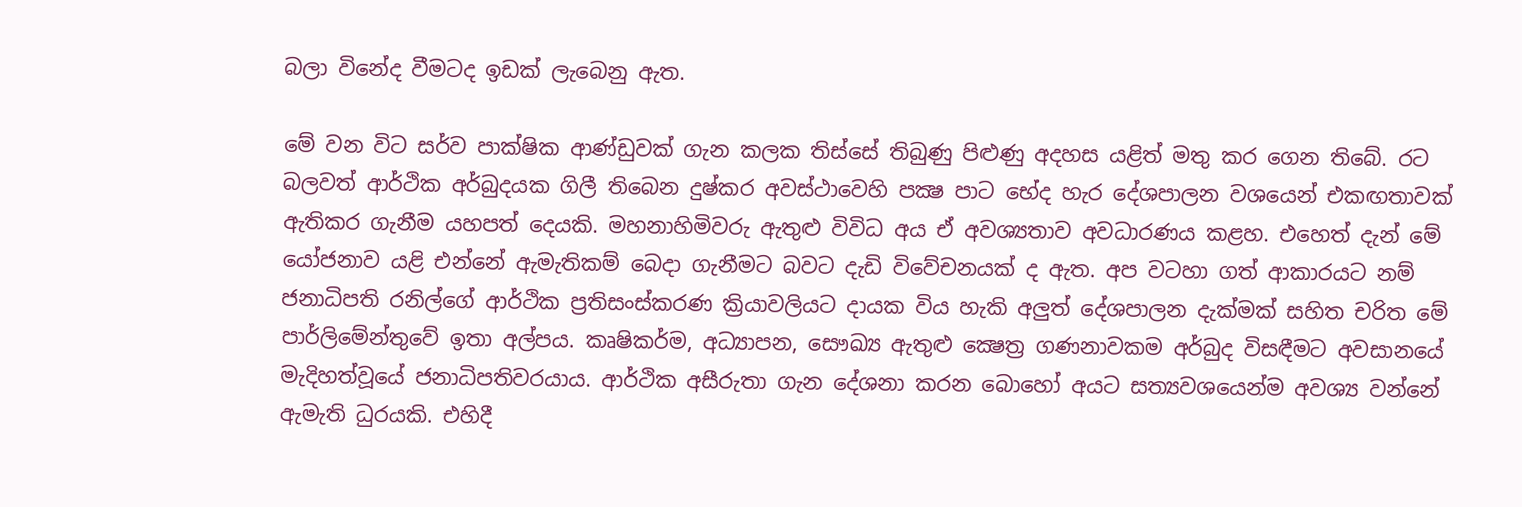බලා විනේද වීමටද ඉඩක් ලැබෙනු ඇත.

මේ වන විට සර්ව පාක්ෂික ආණ්ඩුවක් ගැන කලක තිස්සේ තිබුණු පිළුණු අදහස යළිත් මතු කර ගෙන තිබේ. රට බලවත් ආර්ථික අර්බුදයක ගිලී තිබෙන දුෂ්කර අවස්ථාවෙහි පක්‍ෂ පාට භේද හැර දේශපාලන වශයෙන් එකඟතාවක් ඇතිකර ගැනීම යහපත් දෙයකි. මහනාහිමිවරු ඇතුළු විවිධ අය ඒ අවශ්‍යතාව අවධාරණය කළහ. එහෙත් දැන් මේ යෝජනාව යළි එන්නේ ඇමැතිකම් බෙදා ගැනීමට බවට දැඩි විවේචනයක් ද ඇත. අප වටහා ගත් ආකාරයට නම් ජනාධිපති රනිල්ගේ ආර්ථික ප්‍රතිසංස්කරණ ක්‍රියාවලියට දායක විය හැකි අලුත් දේශපාලන දැක්මක් සහිත චරිත මේ පාර්ලිමේන්තුවේ ඉතා අල්පය. කෘෂිකර්ම, අධ්‍යාපන, සෞඛ්‍ය ඇතුළු ක්‍ෂෙත්‍ර ගණනාවකම අර්බුද විසඳීමට අවසානයේ මැදිහත්වූයේ ජනාධිපතිවරයාය. ආර්ථික අසීරුතා ගැන දේශනා කරන බොහෝ අයට සත්‍යවශයෙන්ම අවශ්‍ය වන්නේ ඇමැති ධුරයකි. එහිදී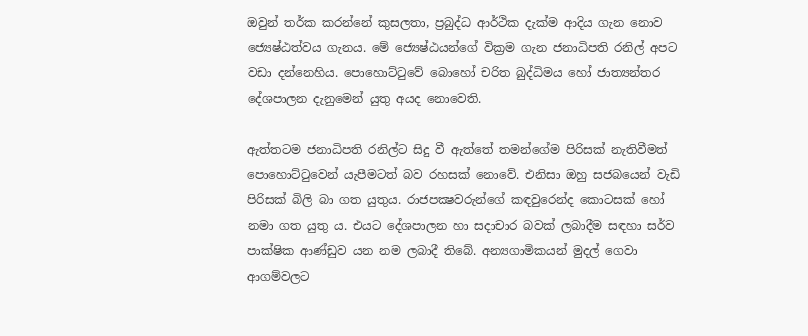ඔවුන් තර්ක කරන්නේ කුසලතා, ප්‍රබුද්ධ ආර්ථික දැක්ම ආදිය ගැන නොව ජ්‍යෙෂ්ඨත්වය ගැනය. මේ ජ්‍යෙෂ්ඨයන්ගේ වික්‍රම ගැන ජනාධිපති රනිල් අපට වඩා දන්නෙහිය. පොහොට්ටුවේ බොහෝ චරිත බුද්ධිමය හෝ ජාත්‍යන්තර දේශපාලන දැනුමෙන් යුතු අයද නොවෙති.

ඇත්තටම ජනාධිපති රනිල්ට සිදු වී ඇත්තේ තමන්ගේම පිරිසක් නැතිවීමත් පොහොට්ටුවෙන් යැපීමටත් බව රහසක් නොවේ. එනිසා ඔහු සජබයෙන් වැඩි පිරිසක් බිලි බා ගත යුතුය. රාජපක්‍ෂවරුන්ගේ කඳවුරෙන්ද කොටසක් හෝ නමා ගත යුතු ය. එයට දේශපාලන හා සදාචාර බවක් ලබාදීම සඳහා සර්ව පාක්ෂික ආණ්ඩුව යන නම ලබාදී තිබේ. අන්‍යගාමිකයන් මුදල් ගෙවා ආගම්වලට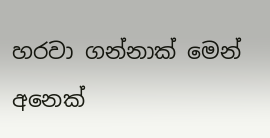හරවා ගන්නාක් මෙන් අනෙක්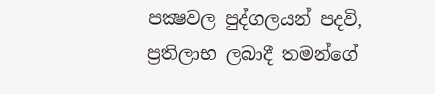පක්‍ෂවල පුද්ගලයන් පදවි, ප්‍රතිලාභ ලබාදී තමන්ගේ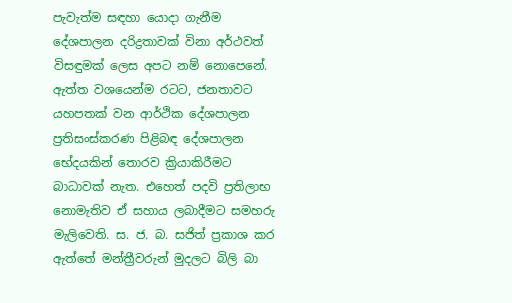පැවැත්ම සඳහා යොදා ගැනීම දේශපාලන දරිද්‍රතාවක් විනා අර්ථවත් විසඳුමක් ලෙස අපට නම් නොපෙනේ. ඇත්ත වශයෙන්ම රටට, ජනතාවට යහපතක් වන ආර්ථික දේශපාලන ප්‍රතිසංස්කරණ පිළිබඳ දේශපාලන භේදයකින් තොරව ක්‍රියාකිරීමට බාධාවක් නැත. එහෙත් පදවි ප්‍රතිලාභ නොමැතිව ඒ සහාය ලබාදීමට සමහරු මැලිවෙති. ස. ජ. බ. සජිත් ප්‍රකාශ කර ඇත්තේ මන්ත්‍රීවරුන් මුදලට බිලි බා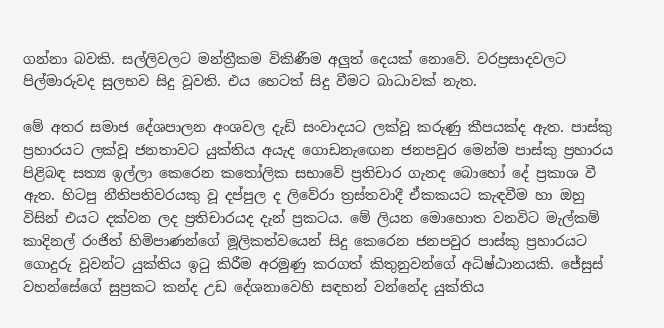ගන්නා බවකි. සල්ලිවලට මන්ත්‍රීකම විකිණීම අලුත් දෙයක් නොවේ. වරප්‍රසාදවලට පිල්මාරුවද සුලභව සිදු වූවති. එය හෙටත් සිදු වීමට බාධාවක් නැත.

මේ අතර සමාජ දේශපාලන අංශවල දැඩි සංවාදයට ලක්වූ කරුණු කීපයක්ද ඇත. පාස්කු ප්‍රහාරයට ලක්වූ ජනතාවට යුක්තිය අයැද ගොඩනැඟෙන ජනපවුර මෙන්ම පාස්කු ප්‍රහාරය පිළිබඳ සත්‍ය ඉල්ලා කෙරෙන කතෝලික සභාවේ ප්‍රතිචාර ගැනද බොහෝ දේ ප්‍රකාශ වී ඇත. හිටපු නීතිපතිවරයකු වූ දප්පුල ද ලිවේරා ත්‍රස්තවාදී ඒකකයට කැඳවීම හා ඔහු විසින් එයට දක්වන ලද ප්‍රතිචාරයද දැන් ප්‍රකටය. මේ ලියන මොහොත වනවිට මැල්කම් කාදිනල් රංජිත් හිමිපාණන්ගේ මූලිකත්වයෙන් සිදු කෙරෙන ජනපවුර පාස්කු ප්‍රහාරයට ගොදුරු වූවන්ට යුක්තිය ඉටු කිරීම අරමුණු කරගත් කිතුනුවන්ගේ අධිෂ්ඨානයකි. ජේසුස් වහන්සේගේ සුප්‍රකට කන්ද උඩ දේශනාවෙහි සඳහන් වන්නේද යුක්තිය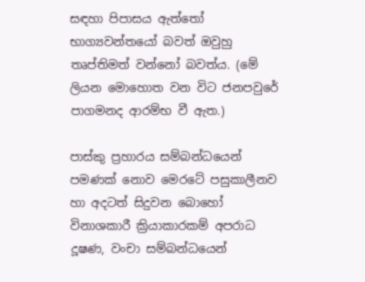සඳහා පිපාසය ඇත්තෝ භාග්‍යවන්තයෝ බවත් ඔවුහු තෘප්තිමත් වන්නෝ බවත්ය. (මේ ලියන මොහොත වන විට ජනපවුරේ පාගමනද ආරම්භ වී ඇත.)

පාස්කු ප්‍රහාරය සම්බන්ධයෙන් පමණක් නොව මෙරටේ පසුකාලීනව හා අදටත් සිදුවන බොහෝ විනාශකාරී ක්‍රියාකාරකම් අපරාධ දූෂණ, වංචා සම්බන්ධයෙන්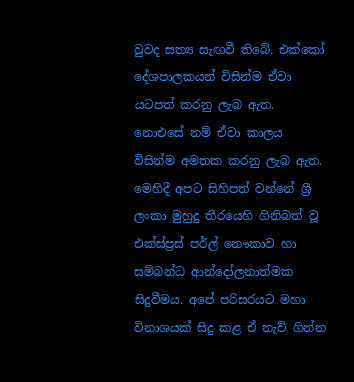වුවද සත්‍ය සැඟවී තිබේ. එක්කෝ දේශපාලකයන් විසින්ම ඒවා යටපත් කරනු ලැබ ඇත. නොඑසේ නම් ඒවා කාලය විසින්ම අමතක කරනු ලැබ ඇත. මෙහිදී අපට සිහිපත් වන්නේ ශ්‍රී ලංකා මුහුදු තීරයෙහි ගිනිබත් වූ එක්ස්ප්‍රස් පර්ල් නෞකාව හා සම්බන්ධ ආන්දෝලනාත්මක සිදුවීමය. අපේ පරිසරයට මහා විනාශයක් සිදු කළ ඒ නැව් ගින්න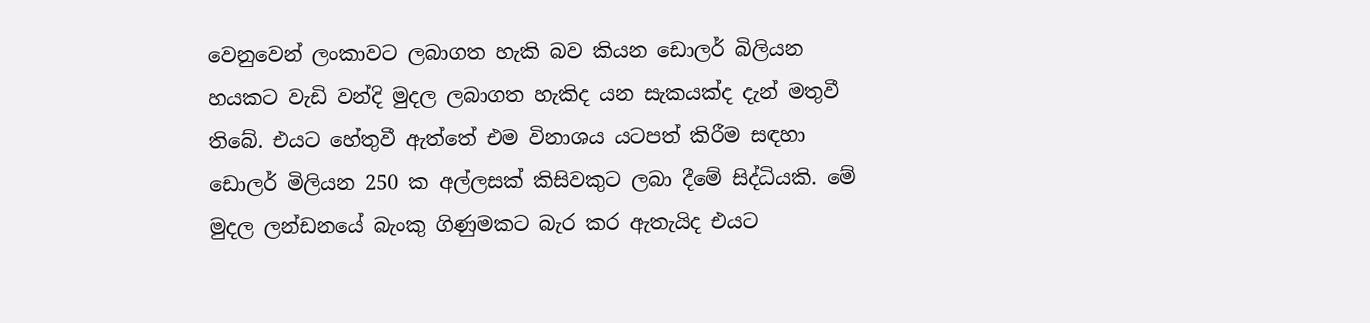වෙනුවෙන් ලංකාවට ලබාගත හැකි බව කියන ඩොලර් බිලියන හයකට වැඩි වන්දි මුදල ලබාගත හැකිද යන සැකයක්ද දැන් මතුවී තිබේ. එයට හේතුවී ඇත්තේ එම විනාශය යටපත් කිරීම සඳහා ඩොලර් මිලියන 250 ක අල්ලසක් කිසිවකුට ලබා දීමේ සිද්ධියකි. මේ මුදල ලන්ඩනයේ බැංකු ගිණුමකට බැර කර ඇතැයිද එයට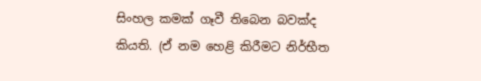සිංහල කමක් ගෑවී තිබෙන බවක්ද කියති. (ඒ නම හෙළි කිරීමට නිර්භීත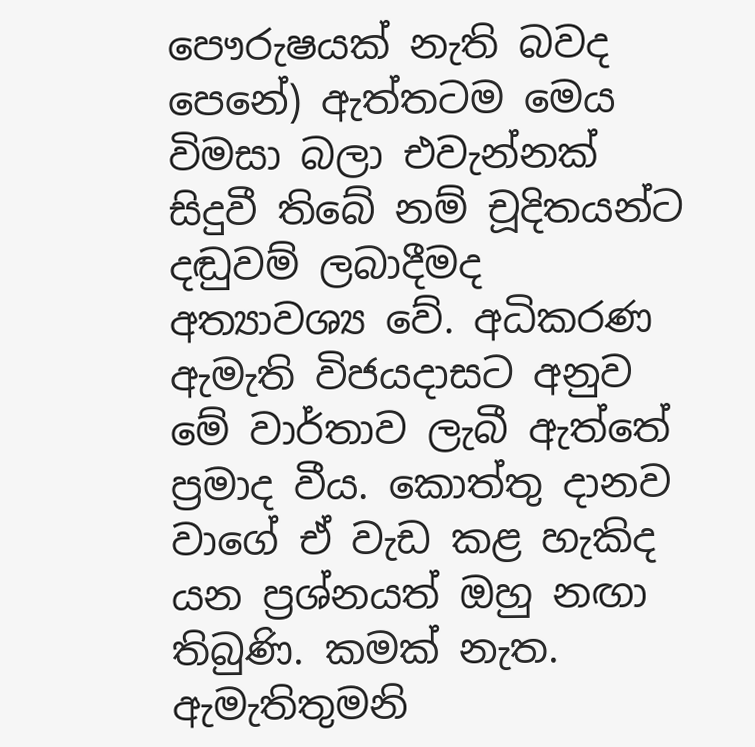පෞරුෂයක් නැති බවද පෙනේ) ඇත්තටම මෙය විමසා බලා එවැන්නක් සිදුවී තිබේ නම් චූදිතයන්ට දඬුවම් ලබාදීමද අත්‍යාවශ්‍ය වේ. අධිකරණ ඇමැති විජයදාසට අනුව මේ වාර්තාව ලැබී ඇත්තේ ප්‍රමාද වීය. කොත්තු දානව වාගේ ඒ වැඩ කළ හැකිද යන ප්‍රශ්නයත් ඔහු නඟා තිබුණි. කමක් නැත. ඇමැතිතුමනි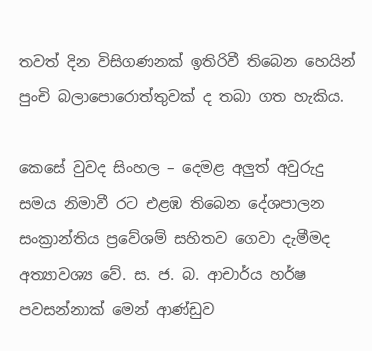තවත් දින විසිගණනක් ඉතිරිවී තිබෙන හෙයින් පුංචි බලාපොරොත්තුවක් ද තබා ගත හැකිය.

කෙසේ වුවද සිංහල – දෙමළ අලුත් අවුරුදු සමය නිමාවී රට එළඹ තිබෙන දේශපාලන සංක්‍රාන්තිය ප්‍රවේශම් සහිතව ගෙවා දැමීමද අත්‍යාවශ්‍ය වේ. ස. ජ. බ. ආචාර්ය හර්ෂ පවසන්නාක් මෙන් ආණ්ඩුව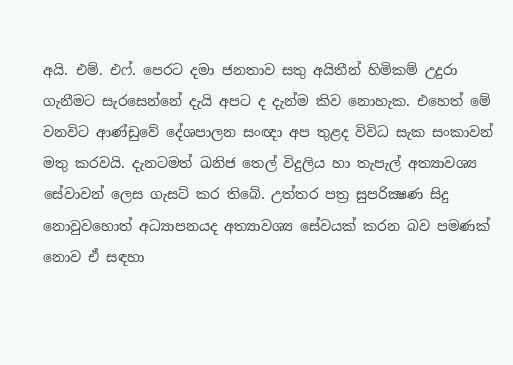අයි. එම්. එෆ්. පෙරට දමා ජනතාව සතු අයිතීන් හිමිකම් උදුරා ගැනීමට සැරසෙන්නේ දැයි අපට ද දැන්ම කිව නොහැක. එහෙත් මේ වනවිට ආණ්ඩුවේ දේශපාලන සංඥා අප තුළද විවිධ සැක සංකාවන් මතු කරවයි. දැනටමත් ඛනිජ තෙල් විදුලිය හා තැපැල් අත්‍යාවශ්‍ය සේවාවන් ලෙස ගැසට් කර තිබේ. උත්තර පත්‍ර සුපරික්‍ෂණ සිදු නොවුවහොත් අධ්‍යාපනයද අත්‍යාවශ්‍ය සේවයක් කරන බව පමණක් නොව ඒ සඳහා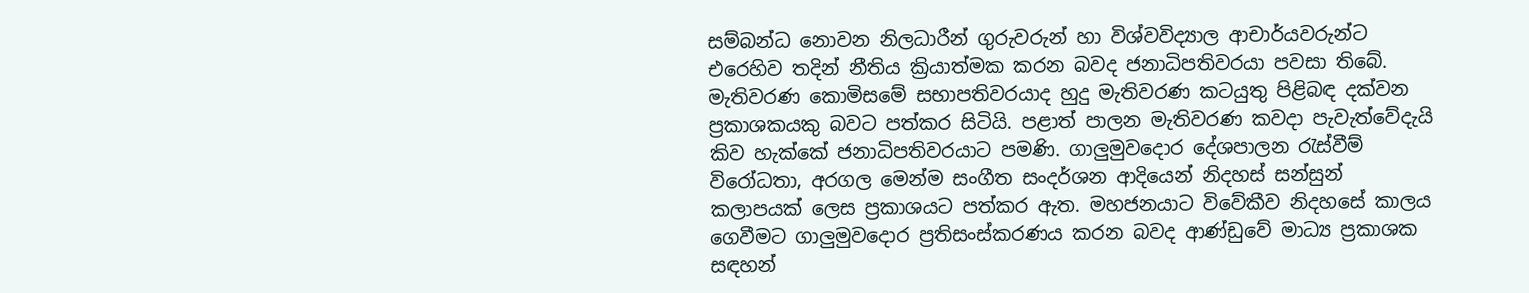සම්බන්ධ නොවන නිලධාරීන් ගුරුවරුන් හා විශ්වවිද්‍යාල ආචාර්යවරුන්ට එරෙහිව තදින් නීතිය ක්‍රියාත්මක කරන බවද ජනාධිපතිවරයා පවසා තිබේ. මැතිවරණ කොමිසමේ සභාපතිවරයාද හුදු මැතිවරණ කටයුතු පිළිබඳ දක්වන ප්‍රකාශකයකු බවට පත්කර සිටියි. පළාත් පාලන මැතිවරණ කවදා පැවැත්වේදැයි කිව හැක්කේ ජනාධිපතිවරයාට පමණි. ගාලුමුවදොර දේශපාලන රැස්වීම් විරෝධතා, අරගල මෙන්ම සංගීත සංදර්ශන ආදියෙන් නිදහස් සන්සුන් කලාපයක් ලෙස ප්‍රකාශයට පත්කර ඇත. මහජනයාට විවේකීව නිදහසේ කාලය ගෙවීමට ගාලුමුවදොර ප්‍රතිසංස්කරණය කරන බවද ආණ්ඩුවේ මාධ්‍ය ප්‍රකාශක සඳහන්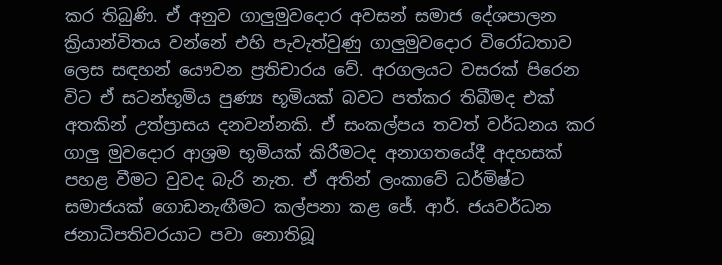කර තිබුණි. ඒ අනුව ගාලුමුවදොර අවසන් සමාජ දේශපාලන ක්‍රියාන්විතය වන්නේ එහි පැවැත්වුණු ගාලුමුවදොර විරෝධතාව ලෙස සඳහන් යෞවන ප්‍රතිචාරය වේ. අරගලයට වසරක් පිරෙන විට ඒ සටන්භූමිය පුණ්‍ය භූමියක් බවට පත්කර තිබීමද එක් අතකින් උත්ප්‍රාසය දනවන්නකි. ඒ සංකල්පය තවත් වර්ධනය කර ගාලු මුවදොර ආශ්‍රම භූමියක් කිරීමටද අනාගතයේදී අදහසක් පහළ වීමට වුවද බැරි නැත. ඒ අතින් ලංකාවේ ධර්මිෂ්ට සමාජයක් ගොඩනැඟීමට කල්පනා කළ ජේ. ආර්. ජයවර්ධන ජනාධිපතිවරයාට පවා නොතිබූ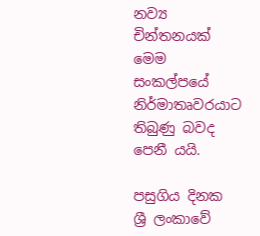නව්‍ය චින්තනයක් මෙම සංකල්පයේ නිර්මාතෘවරයාට තිබුණු බවද පෙනී යයි.

පසුගිය දිනක ශ්‍රී ලංකාවේ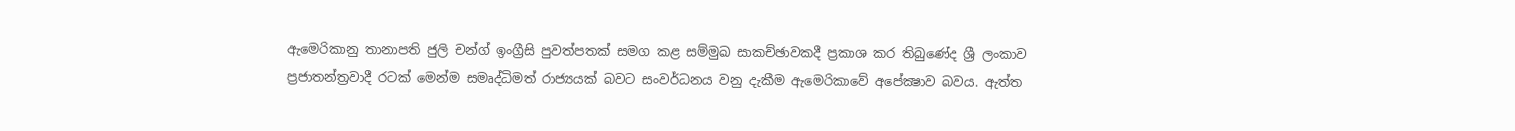ඇමෙරිකානු තානාපති ජුලි චන්ග් ඉංග්‍රීසි පුවත්පතක් සමග කළ සම්මුඛ සාකච්ඡාවකදී ප්‍රකාශ කර තිබුණේද ශ්‍රී ලංකාව ප්‍රජාතන්ත්‍රවාදී රටක් මෙන්ම සමෘද්ධිමත් රාජ්‍යයක් බවට සංවර්ධනය වනු දැකීම ඇමෙරිකාවේ අපේක්‍ෂාව බවය. ඇත්ත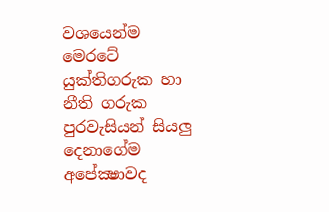වශයෙන්ම මෙරටේ යුක්තිගරුක හා නීති ගරුක පුරවැසියන් සියලු දෙනාගේම අපේක්‍ෂාවද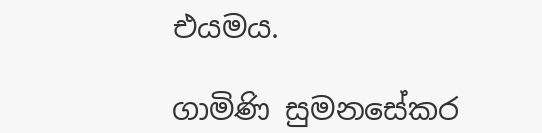එයමය.

ගාමිණි සුමනසේකර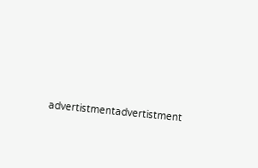advertistmentadvertistment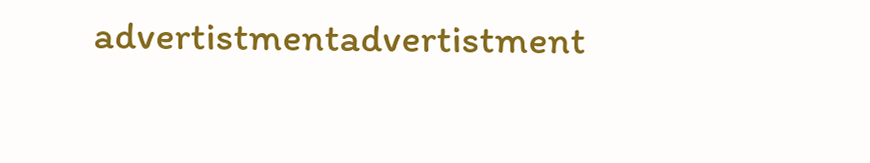advertistmentadvertistment